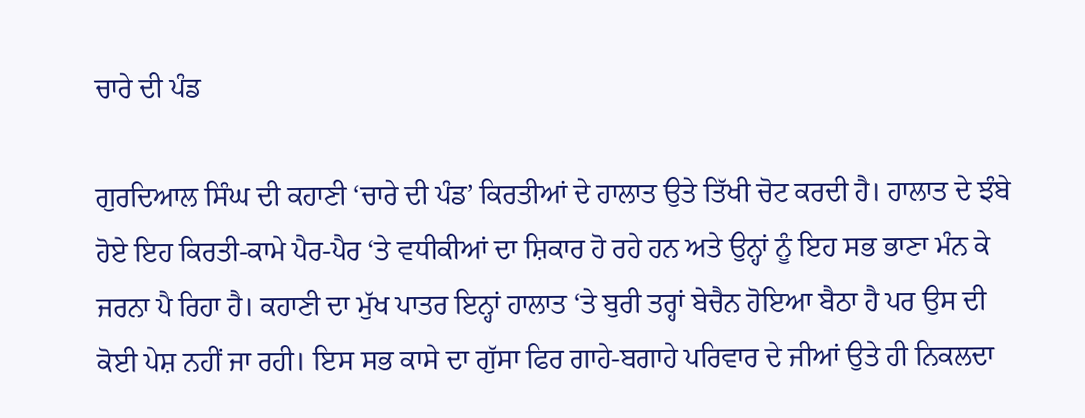ਚਾਰੇ ਦੀ ਪੰਡ

ਗੁਰਦਿਆਲ ਸਿੰਘ ਦੀ ਕਹਾਣੀ ‘ਚਾਰੇ ਦੀ ਪੰਡ’ ਕਿਰਤੀਆਂ ਦੇ ਹਾਲਾਤ ਉਤੇ ਤਿੱਖੀ ਚੋਟ ਕਰਦੀ ਹੈ। ਹਾਲਾਤ ਦੇ ਝੰਬੇ ਹੋਏ ਇਹ ਕਿਰਤੀ-ਕਾਮੇ ਪੈਰ-ਪੈਰ ‘ਤੇ ਵਧੀਕੀਆਂ ਦਾ ਸ਼ਿਕਾਰ ਹੋ ਰਹੇ ਹਨ ਅਤੇ ਉਨ੍ਹਾਂ ਨੂੰ ਇਹ ਸਭ ਭਾਣਾ ਮੰਨ ਕੇ ਜਰਨਾ ਪੈ ਰਿਹਾ ਹੈ। ਕਹਾਣੀ ਦਾ ਮੁੱਖ ਪਾਤਰ ਇਨ੍ਹਾਂ ਹਾਲਾਤ ‘ਤੇ ਬੁਰੀ ਤਰ੍ਹਾਂ ਬੇਚੈਨ ਹੋਇਆ ਬੈਠਾ ਹੈ ਪਰ ਉਸ ਦੀ ਕੋਈ ਪੇਸ਼ ਨਹੀਂ ਜਾ ਰਹੀ। ਇਸ ਸਭ ਕਾਸੇ ਦਾ ਗੁੱਸਾ ਫਿਰ ਗਾਹੇ-ਬਗਾਹੇ ਪਰਿਵਾਰ ਦੇ ਜੀਆਂ ਉਤੇ ਹੀ ਨਿਕਲਦਾ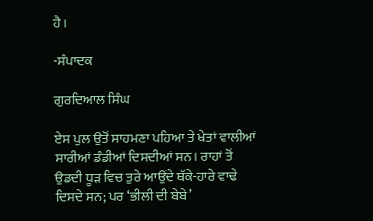ਹੈ।

-ਸੰਪਾਦਕ

ਗੁਰਦਿਆਲ ਸਿੰਘ

ਏਸ ਪੁਲ ਉਤੋਂ ਸਾਹਮਣਾ ਪਹਿਆ ਤੇ ਖੇਤਾਂ ਵਾਲੀਆਂ ਸਾਰੀਆਂ ਡੰਡੀਆਂ ਦਿਸਦੀਆਂ ਸਨ। ਰਾਹਾਂ ਤੋਂ ਉਡਦੀ ਧੂੜ ਵਿਚ ਤੁਰੇ ਆਉਂਦੇ ਥੱਕੇ-ਹਾਰੇ ਵਾਢੇ ਦਿਸਦੇ ਸਨ; ਪਰ ‘ਭੀਲੀ ਦੀ ਬੇਬੇ’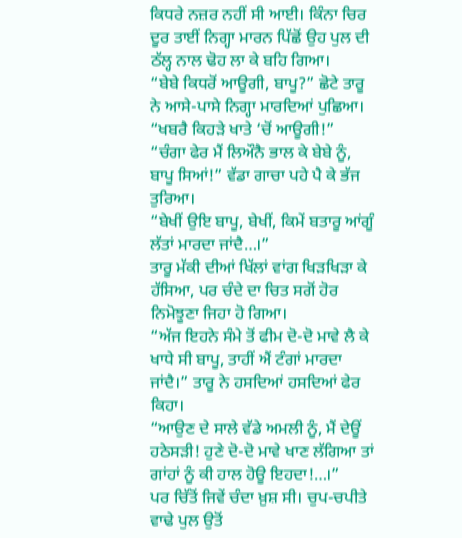ਕਿਧਰੇ ਨਜ਼ਰ ਨਹੀਂ ਸੀ ਆਈ। ਕਿੰਨਾ ਚਿਰ ਦੂਰ ਤਾਈਂ ਨਿਗ੍ਹਾ ਮਾਰਨ ਪਿੱਛੋਂ ਉਹ ਪੁਲ ਦੀ ਠੱਲ੍ਹ ਨਾਲ ਢੋਹ ਲਾ ਕੇ ਬਹਿ ਗਿਆ।
“ਬੇਬੇ ਕਿਧਰੋਂ ਆਊਗੀ, ਬਾਪੂ?” ਛੋਟੇ ਤਾਰੂ ਨੇ ਆਸੇ-ਪਾਸੇ ਨਿਗ੍ਹਾ ਮਾਰਦਿਆਂ ਪੁਛਿਆ।
“ਖਬਰੈ ਕਿਹੜੇ ਖਾਤੇ ‘ਚੋਂ ਆਊਗੀ!”
“ਚੰਗਾ ਫੇਰ ਮੈਂ ਲਿਔਨੈ ਭਾਲ ਕੇ ਬੇਬੇ ਨੂੰ, ਬਾਪੂ ਸਿਆਂ!” ਵੱਡਾ ਗਾਚਾ ਪਹੇ ਪੈ ਕੇ ਭੱਜ ਤੁਰਿਆ।
“ਬੇਖੀਂ ਉਇ ਬਾਪੂ, ਬੇਖੀਂ, ਕਿਮੇਂ ਬਤਾਰੂ ਆਂਗੂੰ ਲੱਤਾਂ ਮਾਰਦਾ ਜਾਂਦੈ…।”
ਤਾਰੂ ਮੱਕੀ ਦੀਆਂ ਖਿੱਲਾਂ ਵਾਂਗ ਖਿੜਖਿੜਾ ਕੇ ਹੱਸਿਆ, ਪਰ ਚੰਦੇ ਦਾ ਚਿਤ ਸਗੋਂ ਹੋਰ ਨਿਮੋਝੂਣਾ ਜਿਹਾ ਹੋ ਗਿਆ।
“ਅੱਜ ਇਹਨੇ ਸੰਮੇ ਤੋਂ ਫੀਮ ਦੋ-ਦੋ ਮਾਵੇ ਲੈ ਕੇ ਖਾਧੇ ਸੀ ਬਾਪੂ, ਤਾਹੀਂ ਐਂ ਟੰਗਾਂ ਮਾਰਦਾ ਜਾਂਦੈ।” ਤਾਰੂ ਨੇ ਹਸਦਿਆਂ ਹਸਦਿਆਂ ਫੇਰ ਕਿਹਾ।
“ਆਉਣ ਦੇ ਸਾਲੇ ਵੱਡੇ ਅਮਲੀ ਨੂੰ, ਮੈਂ ਦੇਊਂ ਹਠੇਸੜੀ! ਹੁਣੇ ਦੋ-ਦੋ ਮਾਵੇ ਖਾਣ ਲੱਗਿਆ ਤਾਂ ਗਾਂਹਾਂ ਨੂੰ ਕੀ ਹਾਲ ਹੋਊ ਇਹਦਾ!…।”
ਪਰ ਚਿੱਤੋਂ ਜਿਵੇਂ ਚੰਦਾ ਖ਼ੁਸ਼ ਸੀ। ਚੁਪ-ਚਪੀਤੇ ਵਾਢੇ ਪੁਲ ਉਤੋਂ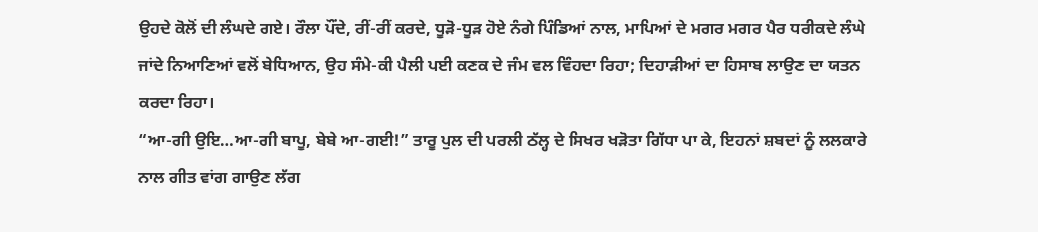ਉਹਦੇ ਕੋਲੋਂ ਦੀ ਲੰਘਦੇ ਗਏ। ਰੌਲਾ ਪੌਂਦੇ, ਰੀਂ-ਰੀਂ ਕਰਦੇ, ਧੂੜੋ-ਧੂੜ ਹੋਏ ਨੰਗੇ ਪਿੰਡਿਆਂ ਨਾਲ, ਮਾਪਿਆਂ ਦੇ ਮਗਰ ਮਗਰ ਪੈਰ ਧਰੀਕਦੇ ਲੰਘੇ ਜਾਂਦੇ ਨਿਆਣਿਆਂ ਵਲੋਂ ਬੇਧਿਆਨ, ਉਹ ਸੰਮੇ-ਕੀ ਪੈਲੀ ਪਈ ਕਣਕ ਦੇ ਜੰਮ ਵਲ ਵਿੰਹਦਾ ਰਿਹਾ; ਦਿਹਾੜੀਆਂ ਦਾ ਹਿਸਾਬ ਲਾਉਣ ਦਾ ਯਤਨ ਕਰਦਾ ਰਿਹਾ।
“ਆ-ਗੀ ਉਇ…ਆ-ਗੀ ਬਾਪੂ, ਬੇਬੇ ਆ-ਗਈ!” ਤਾਰੂ ਪੁਲ ਦੀ ਪਰਲੀ ਠੱਲ੍ਹ ਦੇ ਸਿਖਰ ਖੜੋਤਾ ਗਿੱਧਾ ਪਾ ਕੇ, ਇਹਨਾਂ ਸ਼ਬਦਾਂ ਨੂੰ ਲਲਕਾਰੇ ਨਾਲ ਗੀਤ ਵਾਂਗ ਗਾਉਣ ਲੱਗ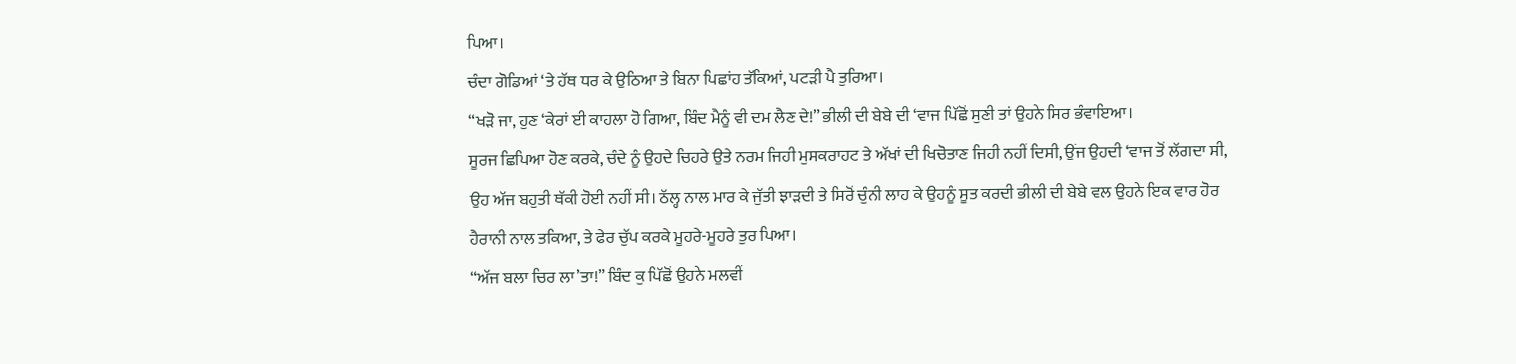ਪਿਆ।
ਚੰਦਾ ਗੋਡਿਆਂ ‘ਤੇ ਹੱਥ ਧਰ ਕੇ ਉਠਿਆ ਤੇ ਬਿਨਾ ਪਿਛਾਂਹ ਤੱਕਿਆਂ, ਪਟੜੀ ਪੈ ਤੁਰਿਆ।
“ਖੜੋ ਜਾ, ਹੁਣ ‘ਕੇਰਾਂ ਈ ਕਾਹਲਾ ਹੋ ਗਿਆ, ਬਿੰਦ ਮੈਨੂੰ ਵੀ ਦਮ ਲੈਣ ਦੇ!” ਭੀਲੀ ਦੀ ਬੇਬੇ ਦੀ ‘ਵਾਜ ਪਿੱਛੋਂ ਸੁਣੀ ਤਾਂ ਉਹਨੇ ਸਿਰ ਭੰਵਾਇਆ।
ਸੂਰਜ ਛਿਪਿਆ ਹੋਣ ਕਰਕੇ, ਚੰਦੇ ਨੂੰ ਉਹਦੇ ਚਿਹਰੇ ਉਤੇ ਨਰਮ ਜਿਹੀ ਮੁਸਕਰਾਹਟ ਤੇ ਅੱਖਾਂ ਦੀ ਖਿਚੋਤਾਣ ਜਿਹੀ ਨਹੀਂ ਦਿਸੀ, ਉਂਜ ਉਹਦੀ ‘ਵਾਜ ਤੋਂ ਲੱਗਦਾ ਸੀ, ਉਹ ਅੱਜ ਬਹੁਤੀ ਥੱਕੀ ਹੋਈ ਨਹੀਂ ਸੀ। ਠੱਲ੍ਹ ਨਾਲ ਮਾਰ ਕੇ ਜੁੱਤੀ ਝਾੜਦੀ ਤੇ ਸਿਰੋਂ ਚੁੰਨੀ ਲਾਹ ਕੇ ਉਹਨੂੰ ਸੂਤ ਕਰਦੀ ਭੀਲੀ ਦੀ ਬੇਬੇ ਵਲ ਉਹਨੇ ਇਕ ਵਾਰ ਹੋਰ ਹੈਰਾਨੀ ਨਾਲ ਤਕਿਆ, ਤੇ ਫੇਰ ਚੁੱਪ ਕਰਕੇ ਮੂਹਰੇ-ਮੂਹਰੇ ਤੁਰ ਪਿਆ।
“ਅੱਜ ਬਲਾ ਚਿਰ ਲਾ’ਤਾ!” ਬਿੰਦ ਕੁ ਪਿੱਛੋਂ ਉਹਨੇ ਮਲਵੀਂ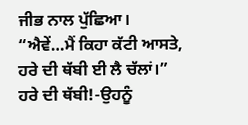ਜੀਭ ਨਾਲ ਪੁੱਛਿਆ।
“ਐਵੇਂ…ਮੈਂ ਕਿਹਾ ਕੱਟੀ ਆਸਤੇ, ਹਰੇ ਦੀ ਥੱਬੀ ਈ ਲੈ ਚੱਲਾਂ।”
ਹਰੇ ਦੀ ਥੱਬੀ!-ਉਹਨੂੰ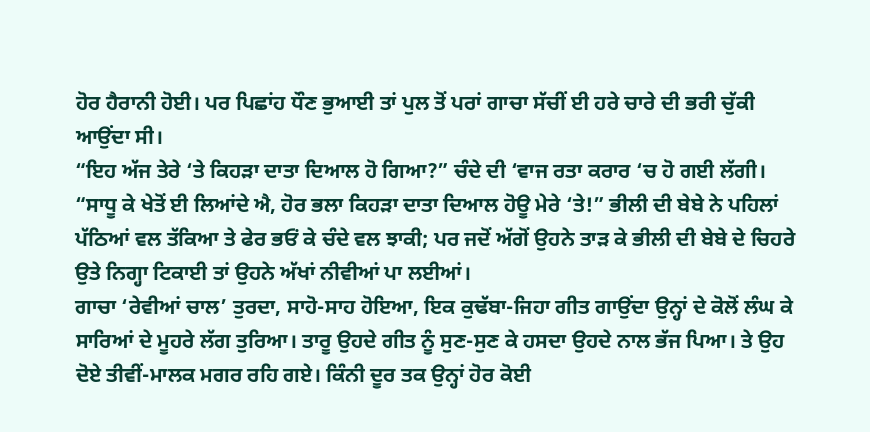ਹੋਰ ਹੈਰਾਨੀ ਹੋਈ। ਪਰ ਪਿਛਾਂਹ ਧੌਣ ਭੁਆਈ ਤਾਂ ਪੁਲ ਤੋਂ ਪਰਾਂ ਗਾਚਾ ਸੱਚੀਂ ਈ ਹਰੇ ਚਾਰੇ ਦੀ ਭਰੀ ਚੁੱਕੀ ਆਉਂਦਾ ਸੀ।
“ਇਹ ਅੱਜ ਤੇਰੇ ‘ਤੇ ਕਿਹੜਾ ਦਾਤਾ ਦਿਆਲ ਹੋ ਗਿਆ?” ਚੰਦੇ ਦੀ ‘ਵਾਜ ਰਤਾ ਕਰਾਰ ‘ਚ ਹੋ ਗਈ ਲੱਗੀ।
“ਸਾਧੂ ਕੇ ਖੇਤੋਂ ਈ ਲਿਆਂਦੇ ਐ, ਹੋਰ ਭਲਾ ਕਿਹੜਾ ਦਾਤਾ ਦਿਆਲ ਹੋਊ ਮੇਰੇ ‘ਤੇ!” ਭੀਲੀ ਦੀ ਬੇਬੇ ਨੇ ਪਹਿਲਾਂ ਪੱਠਿਆਂ ਵਲ ਤੱਕਿਆ ਤੇ ਫੇਰ ਭਓਂ ਕੇ ਚੰਦੇ ਵਲ ਝਾਕੀ; ਪਰ ਜਦੋਂ ਅੱਗੋਂ ਉਹਨੇ ਤਾੜ ਕੇ ਭੀਲੀ ਦੀ ਬੇਬੇ ਦੇ ਚਿਹਰੇ ਉਤੇ ਨਿਗ੍ਹਾ ਟਿਕਾਈ ਤਾਂ ਉਹਨੇ ਅੱਖਾਂ ਨੀਵੀਆਂ ਪਾ ਲਈਆਂ।
ਗਾਚਾ ‘ਰੇਵੀਆਂ ਚਾਲ’ ਤੁਰਦਾ, ਸਾਹੋ-ਸਾਹ ਹੋਇਆ, ਇਕ ਕੁਢੱਬਾ-ਜਿਹਾ ਗੀਤ ਗਾਉਂਦਾ ਉਨ੍ਹਾਂ ਦੇ ਕੋਲੋਂ ਲੰਘ ਕੇ ਸਾਰਿਆਂ ਦੇ ਮੂਹਰੇ ਲੱਗ ਤੁਰਿਆ। ਤਾਰੂ ਉਹਦੇ ਗੀਤ ਨੂੰ ਸੁਣ-ਸੁਣ ਕੇ ਹਸਦਾ ਉਹਦੇ ਨਾਲ ਭੱਜ ਪਿਆ। ਤੇ ਉਹ ਦੋਏ ਤੀਵੀਂ-ਮਾਲਕ ਮਗਰ ਰਹਿ ਗਏ। ਕਿੰਨੀ ਦੂਰ ਤਕ ਉਨ੍ਹਾਂ ਹੋਰ ਕੋਈ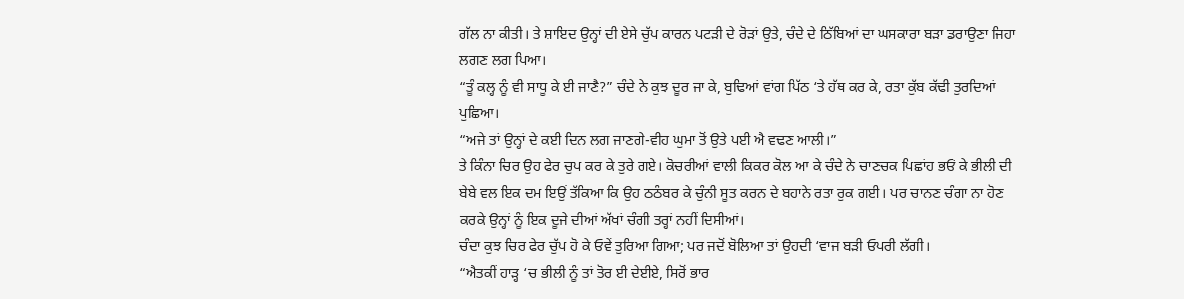ਗੱਲ ਨਾ ਕੀਤੀ। ਤੇ ਸ਼ਾਇਦ ਉਨ੍ਹਾਂ ਦੀ ਏਸੇ ਚੁੱਪ ਕਾਰਨ ਪਟੜੀ ਦੇ ਰੋੜਾਂ ਉਤੇ, ਚੰਦੇ ਦੇ ਠਿੱਬਿਆਂ ਦਾ ਘਸਕਾਰਾ ਬੜਾ ਡਰਾਉਣਾ ਜਿਹਾ ਲਗਣ ਲਗ ਪਿਆ।
“ਤੂੰ ਕਲ੍ਹ ਨੂੰ ਵੀ ਸਾਧੂ ਕੇ ਈ ਜਾਣੈ?” ਚੰਦੇ ਨੇ ਕੁਝ ਦੂਰ ਜਾ ਕੇ, ਬੁਢਿਆਂ ਵਾਂਗ ਪਿੱਠ ‘ਤੇ ਹੱਥ ਕਰ ਕੇ, ਰਤਾ ਕੁੱਬ ਕੱਢੀ ਤੁਰਦਿਆਂ ਪੁਛਿਆ।
“ਅਜੇ ਤਾਂ ਉਨ੍ਹਾਂ ਦੇ ਕਈ ਦਿਨ ਲਗ ਜਾਣਗੇ-ਵੀਹ ਘੁਮਾ ਤੋਂ ਉਤੇ ਪਈ ਐ ਵਢਣ ਆਲੀ।”
ਤੇ ਕਿੰਨਾ ਚਿਰ ਉਹ ਫੇਰ ਚੁਪ ਕਰ ਕੇ ਤੁਰੇ ਗਏ। ਕੋਚਰੀਆਂ ਵਾਲੀ ਕਿਕਰ ਕੋਲ ਆ ਕੇ ਚੰਦੇ ਨੇ ਚਾਣਚਕ ਪਿਛਾਂਹ ਭਓਂ ਕੇ ਭੀਲੀ ਦੀ ਬੇਬੇ ਵਲ ਇਕ ਦਮ ਇਉਂ ਤੱਕਿਆ ਕਿ ਉਹ ਠਠੰਬਰ ਕੇ ਚੁੰਨੀ ਸੂਤ ਕਰਨ ਦੇ ਬਹਾਨੇ ਰਤਾ ਰੁਕ ਗਈ। ਪਰ ਚਾਨਣ ਚੰਗਾ ਨਾ ਹੋਣ ਕਰਕੇ ਉਨ੍ਹਾਂ ਨੂੰ ਇਕ ਦੂਜੇ ਦੀਆਂ ਅੱਖਾਂ ਚੰਗੀ ਤਰ੍ਹਾਂ ਨਹੀਂ ਦਿਸੀਆਂ।
ਚੰਦਾ ਕੁਝ ਚਿਰ ਫੇਰ ਚੁੱਪ ਹੋ ਕੇ ਓਵੇਂ ਤੁਰਿਆ ਗਿਆ; ਪਰ ਜਦੋਂ ਬੋਲਿਆ ਤਾਂ ਉਹਦੀ ‘ਵਾਜ ਬੜੀ ਓਪਰੀ ਲੱਗੀ।
“ਐਤਕੀਂ ਹਾੜ੍ਹ ‘ਚ ਭੀਲੀ ਨੂੰ ਤਾਂ ਤੋਰ ਈ ਦੇਈਏ, ਸਿਰੋਂ ਭਾਰ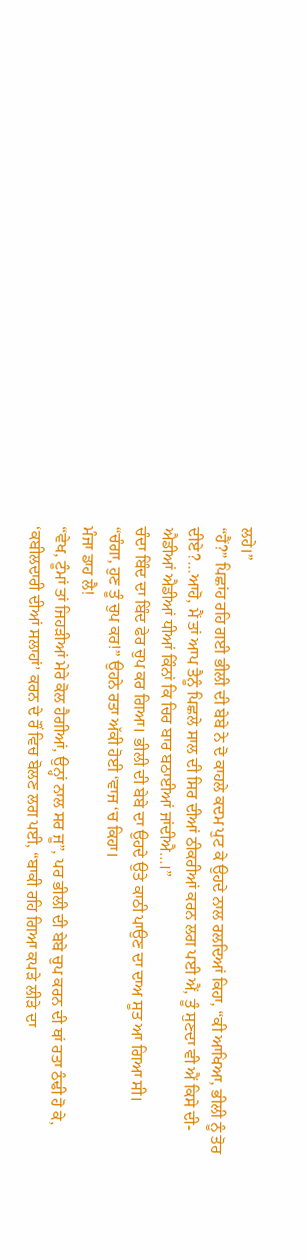ਲਹੇ।”
“ਹੈਂ?” ਪਿਛਾਂਹ ਰਹਿ ਗਈ ਭੀਲੀ ਦੀ ਬੇਬੇ ਨੇ ਦੋ ਕਾਹਲੇ ਕਦਮ ਪੁਟ ਕੇ ਉਹਦੇ ਨਾਲ ਰਲਦਿਆਂ ਕਿਹਾ, “ਕੀ ਆਖਿਆ, ਭੀਲੀ ਨੂੰ ਤੋਰ ਦੀਏ?…ਆਹੋ, ਮੈਂ ਤਾਂ ਆਪ ਤੈਨੂੰ ਪਿਛਲੇ ਸਾਲ ਦੀ ਸਿਰ ਦੀਆਂ ਠੀਕਰੀਆਂ ਕਰਨ ਲਗ ਪਈ ਐਂ, ਤੂੰ ਸੁਣਦਾ ਵੀ ਐਂ ਕਿਸੇ ਦੀ-ਐਡੀਆਂ ਐਡੀਆਂ ਧੀਆਂ ਕਿੰਨਾਂ ਕਿ ਚਿਰ ਬਾਰ ਬਠਾਈਆਂ ਜਾਂਦੀਐ…।”
ਚੰਦਾ ਬਿੰਦ ਦਾ ਬਿੰਦ ਫੇਰ ਚੁਪ ਕਰ ਗਿਆ। ਭੀਲੀ ਦੀ ਬੇਬੇ ਦਾ ਉਹਦੇ ਉਤੇ ਕਾਠੀ ਪਾਉਣ ਦਾ ਦਾਅ ਸੂਤ ਆ ਗਿਆ ਸੀ।
“ਚੰਗਾ, ਹੁਣ ਤੂੰ ਚੁਪ ਕਰ!” ਉਹਨੇ ਰਤਾ ਅੱਕੀ ਹੋਈ ‘ਵਾਜ ‘ਚ ਕਿਹਾ।
ਮੰਜਾ ਡਾਹ ਲੈ!
“ਵੇਖ, ਟੂੰਮਾਂ ਤਾਂ ਜਿਹੜੀਆਂ ਮੇਰੇ ਕੋਲ ਹੈਗੀਆਂ, ਉਨ੍ਹਾਂ ਨਾਲ ਸਰ ਜੂ”, ਪਰ ਭੀਲੀ ਦੀ ਬੇਬੇ ਚੁਪ ਕਰਨ ਦੀ ਥਾਂ ਰਤਾ ਠੰਢੀ ਹੋ ਕੇ, ‘ਕਬੀਲਦਾਰੀ ਦੀਆਂ ਸਲਾਹਾਂ’ ਕਰਨ ਦੇ ਰੌਂ ਵਿਚ ਬੋਲਣ ਲਗ ਪਈ, “ਬਾਕੀ ਰਹਿ ਗਿਆ ਕਪੜੇ ਲੀੜੇ ਦਾ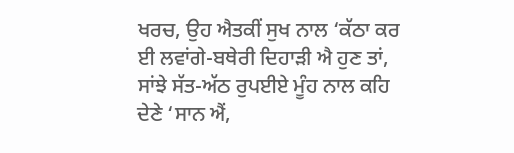ਖਰਚ, ਉਹ ਐਤਕੀਂ ਸੁਖ ਨਾਲ ‘ਕੱਠਾ ਕਰ ਈ ਲਵਾਂਗੇ-ਬਥੇਰੀ ਦਿਹਾੜੀ ਐ ਹੁਣ ਤਾਂ, ਸਾਂਝੇ ਸੱਤ-ਅੱਠ ਰੁਪਈਏ ਮੂੰਹ ਨਾਲ ਕਹਿ ਦੇਣੇ ‘ਸਾਨ ਐਂ,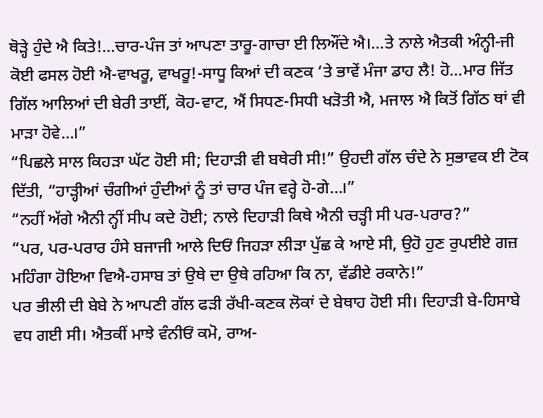ਥੋੜ੍ਹੇ ਹੁੰਦੇ ਐ ਕਿਤੇ!…ਚਾਰ-ਪੰਜ ਤਾਂ ਆਪਣਾ ਤਾਰੂ-ਗਾਚਾ ਈ ਲਿਔਂਦੇ ਐ।…ਤੇ ਨਾਲੇ ਐਤਕੀ ਅੰਨ੍ਹੀ-ਜੀ ਕੋਈ ਫਸਲ ਹੋਈ ਐ-ਵਾਖਰੂ, ਵਾਖਰੂ!-ਸਾਧੂ ਕਿਆਂ ਦੀ ਕਣਕ ‘ਤੇ ਭਾਵੇਂ ਮੰਜਾ ਡਾਹ ਲੈ! ਹੋ…ਮਾਰ ਜਿੱਤ ਗਿੱਲ ਆਲਿਆਂ ਦੀ ਬੇਰੀ ਤਾਈਂ, ਕੋਹ-ਵਾਟ, ਐਂ ਸਿਧਣ-ਸਿਧੀ ਖੜੋਤੀ ਐ, ਮਜਾਲ ਐ ਕਿਤੋਂ ਗਿੱਠ ਥਾਂ ਵੀ ਮਾੜਾ ਹੋਵੇ…।”
“ਪਿਛਲੇ ਸਾਲ ਕਿਹੜਾ ਘੱਟ ਹੋਈ ਸੀ; ਦਿਹਾੜੀ ਵੀ ਬਥੇਰੀ ਸੀ!” ਉਹਦੀ ਗੱਲ ਚੰਦੇ ਨੇ ਸੁਭਾਵਕ ਈ ਟੋਕ ਦਿੱਤੀ, “ਹਾੜ੍ਹੀਆਂ ਚੰਗੀਆਂ ਹੁੰਦੀਆਂ ਨੂੰ ਤਾਂ ਚਾਰ ਪੰਜ ਵਰ੍ਹੇ ਹੋ-ਗੇ…।”
“ਨਹੀਂ ਅੱਗੇ ਐਨੀ ਨ੍ਹੀਂ ਸੀਪ ਕਦੇ ਹੋਈ; ਨਾਲੇ ਦਿਹਾੜੀ ਕਿਥੇ ਐਨੀ ਚੜ੍ਹੀ ਸੀ ਪਰ-ਪਰਾਰ?”
“ਪਰ, ਪਰ-ਪਰਾਰ ਹੰਸੇ ਬਜਾਜੀ ਆਲੇ ਦਿਓਂ ਜਿਹੜਾ ਲੀੜਾ ਪੁੱਛ ਕੇ ਆਏ ਸੀ, ਉਹੋ ਹੁਣ ਰੁਪਈਏ ਗਜ਼ ਮਹਿੰਗਾ ਹੋਇਆ ਵਿਐ-ਹਸਾਬ ਤਾਂ ਉਥੇ ਦਾ ਉਥੇ ਰਹਿਆ ਕਿ ਨਾ, ਵੱਡੀਏ ਰਕਾਨੇ!”
ਪਰ ਭੀਲੀ ਦੀ ਬੇਬੇ ਨੇ ਆਪਣੀ ਗੱਲ ਫੜੀ ਰੱਖੀ-ਕਣਕ ਲੋਕਾਂ ਦੇ ਬੇਥਾਹ ਹੋਈ ਸੀ। ਦਿਹਾੜੀ ਬੇ-ਹਿਸਾਬੇ ਵਧ ਗਈ ਸੀ। ਐਤਕੀਂ ਮਾਝੇ ਵੰਨੀਓਂ ਕਮੋ, ਰਾਅ-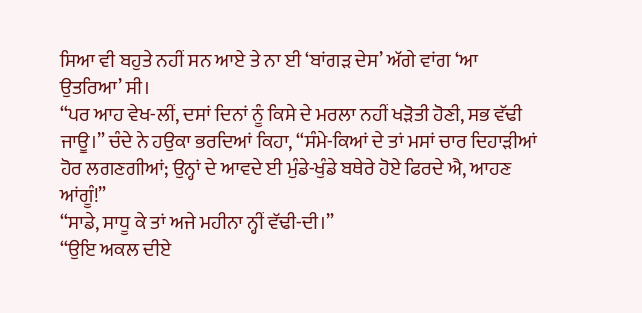ਸਿਆ ਵੀ ਬਹੁਤੇ ਨਹੀਂ ਸਨ ਆਏ ਤੇ ਨਾ ਈ ‘ਬਾਂਗੜ ਦੇਸ’ ਅੱਗੇ ਵਾਂਗ ‘ਆ ਉਤਰਿਆ’ ਸੀ।
“ਪਰ ਆਹ ਵੇਖ-ਲੀਂ, ਦਸਾਂ ਦਿਨਾਂ ਨੂੰ ਕਿਸੇ ਦੇ ਮਰਲਾ ਨਹੀਂ ਖੜੋਤੀ ਹੋਣੀ, ਸਭ ਵੱਢੀ ਜਾਊ।” ਚੰਦੇ ਨੇ ਹਉਕਾ ਭਰਦਿਆਂ ਕਿਹਾ, “ਸੰਮੇ-ਕਿਆਂ ਦੇ ਤਾਂ ਮਸਾਂ ਚਾਰ ਦਿਹਾੜੀਆਂ ਹੋਰ ਲਗਣਗੀਆਂ; ਉਨ੍ਹਾਂ ਦੇ ਆਵਦੇ ਈ ਮੁੰਡੇ-ਖੁੰਡੇ ਬਥੇਰੇ ਹੋਏ ਫਿਰਦੇ ਐ, ਆਹਣ ਆਂਗੂੰ!”
“ਸਾਡੇ, ਸਾਧੂ ਕੇ ਤਾਂ ਅਜੇ ਮਹੀਨਾ ਨ੍ਹੀਂ ਵੱਢੀ-ਦੀ।”
“ਉਇ ਅਕਲ ਦੀਏ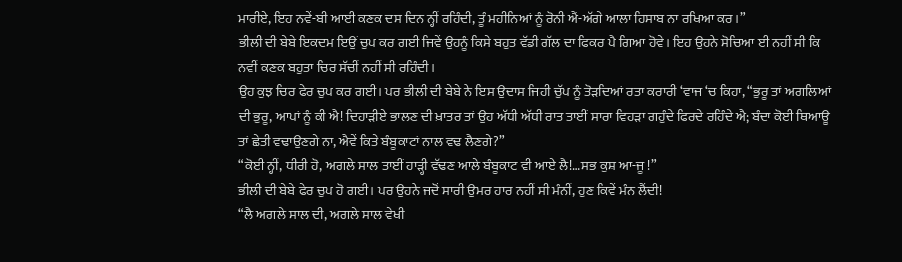ਮਾਰੀਏ, ਇਹ ਨਵੇਂ-ਬੀ ਆਈ ਕਣਕ ਦਸ ਦਿਨ ਨ੍ਹੀਂ ਰਹਿੰਦੀ, ਤੂੰ ਮਹੀਨਿਆਂ ਨੂੰ ਰੋਨੀ ਐਂ-ਅੱਗੇ ਆਲਾ ਹਿਸਾਬ ਨਾ ਰਖਿਆ ਕਰ।”
ਭੀਲੀ ਦੀ ਬੇਬੇ ਇਕਦਮ ਇਉਂ ਚੁਪ ਕਰ ਗਈ ਜਿਵੇਂ ਉਹਨੂੰ ਕਿਸੇ ਬਹੁਤ ਵੱਡੀ ਗੱਲ ਦਾ ਫਿਕਰ ਪੈ ਗਿਆ ਹੋਵੇ। ਇਹ ਉਹਨੇ ਸੋਚਿਆ ਈ ਨਹੀਂ ਸੀ ਕਿ ਨਵੀਂ ਕਣਕ ਬਹੁਤਾ ਚਿਰ ਸੱਚੀਂ ਨਹੀਂ ਸੀ ਰਹਿੰਦੀ।
ਉਹ ਕੁਝ ਚਿਰ ਫੇਰ ਚੁਪ ਕਰ ਗਈ। ਪਰ ਭੀਲੀ ਦੀ ਬੇਬੇ ਨੇ ਇਸ ਉਦਾਸ ਜਿਹੀ ਚੁੱਪ ਨੂੰ ਤੋੜਦਿਆਂ ਰਤਾ ਕਰਾਰੀ ‘ਵਾਜ ‘ਚ ਕਿਹਾ, “ਭੁਰੂ ਤਾਂ ਅਗਲਿਆਂ ਦੀ ਭੁਰੂ, ਆਪਾਂ ਨੂੰ ਕੀ ਐ! ਦਿਹਾੜੀਏ ਭਾਲਣ ਦੀ ਖ਼ਾਤਰ ਤਾਂ ਉਹ ਅੱਧੀ ਅੱਧੀ ਰਾਤ ਤਾਈਂ ਸਾਰਾ ਵਿਹੜਾ ਗਹੁੰਦੇ ਫਿਰਦੇ ਰਹਿੰਦੇ ਐ; ਬੰਦਾ ਕੋਈ ਥਿਆਊ ਤਾਂ ਛੇਤੀ ਵਢਾਉਣਗੇ ਨਾ, ਐਵੇਂ ਕਿਤੇ ਬੰਬੂਕਾਟਾਂ ਨਾਲ ਵਢ ਲੈਣਗੇ?”
“ਕੋਈ ਨ੍ਹੀਂ, ਧੀਰੀ ਹੋ, ਅਗਲੇ ਸਾਲ ਤਾਈਂ ਹਾੜ੍ਹੀ ਵੱਢਣ ਆਲੇ ਬੰਬੂਕਾਟ ਵੀ ਆਏ ਲੈ!…ਸਭ ਕੁਸ਼ ਆ-ਜੂ !”
ਭੀਲੀ ਦੀ ਬੇਬੇ ਫੇਰ ਚੁਪ ਹੋ ਗਈ। ਪਰ ਉਹਨੇ ਜਦੋਂ ਸਾਰੀ ਉਮਰ ਹਾਰ ਨਹੀਂ ਸੀ ਮੰਨੀਂ, ਹੁਣ ਕਿਵੇਂ ਮੰਨ ਲੈਂਦੀ!
“ਲੈ ਅਗਲੇ ਸਾਲ ਦੀ, ਅਗਲੇ ਸਾਲ ਵੇਖੀ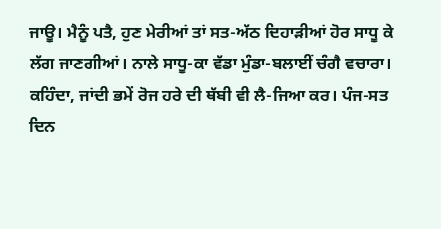ਜਾਊ। ਮੈਨੂੰ ਪਤੈ, ਹੁਣ ਮੇਰੀਆਂ ਤਾਂ ਸਤ-ਅੱਠ ਦਿਹਾੜੀਆਂ ਹੋਰ ਸਾਧੂ ਕੇ ਲੱਗ ਜਾਣਗੀਆਂ। ਨਾਲੇ ਸਾਧੂ-ਕਾ ਵੱਡਾ ਮੁੰਡਾ-ਬਲਾਈਂ ਚੰਗੈ ਵਚਾਰਾ। ਕਹਿੰਦਾ, ਜਾਂਦੀ ਭਮੇਂ ਰੋਜ ਹਰੇ ਦੀ ਥੱਬੀ ਵੀ ਲੈ-ਜਿਆ ਕਰ। ਪੰਜ-ਸਤ ਦਿਨ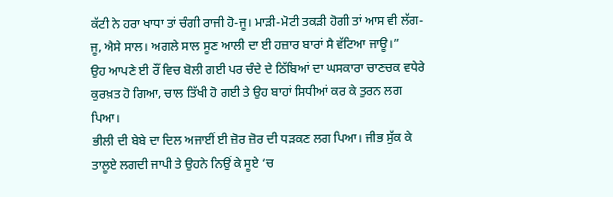ਕੱਟੀ ਨੇ ਹਰਾ ਖਾਧਾ ਤਾਂ ਚੰਗੀ ਰਾਜੀ ਹੋ-ਜੂ। ਮਾੜੀ-ਮੋਟੀ ਤਕੜੀ ਹੋਗੀ ਤਾਂ ਆਸ ਵੀ ਲੱਗ-ਜੂ, ਐਸੇ ਸਾਲ। ਅਗਲੇ ਸਾਲ ਸੂਣ ਆਲੀ ਦਾ ਈ ਹਜ਼ਾਰ ਬਾਰਾਂ ਸੈ ਵੱਟਿਆ ਜਾਊ।”
ਉਹ ਆਪਣੇ ਈ ਰੌਂ ਵਿਚ ਬੋਲੀ ਗਈ ਪਰ ਚੰਦੇ ਦੇ ਠਿੱਬਿਆਂ ਦਾ ਘਸਕਾਰਾ ਚਾਣਚਕ ਵਧੇਰੇ ਕੁਰਖ਼ਤ ਹੋ ਗਿਆ, ਚਾਲ ਤਿੱਖੀ ਹੋ ਗਈ ਤੇ ਉਹ ਬਾਹਾਂ ਸਿਧੀਆਂ ਕਰ ਕੇ ਤੁਰਨ ਲਗ ਪਿਆ।
ਭੀਲੀ ਦੀ ਬੇਬੇ ਦਾ ਦਿਲ ਅਜਾਈਂ ਈ ਜ਼ੋਰ ਜ਼ੋਰ ਦੀ ਧੜਕਣ ਲਗ ਪਿਆ। ਜੀਭ ਸੁੱਕ ਕੇ ਤਾਲੂਏ ਲਗਦੀ ਜਾਪੀ ਤੇ ਉਹਨੇ ਨਿਉਂ ਕੇ ਸੂਏ ‘ਚ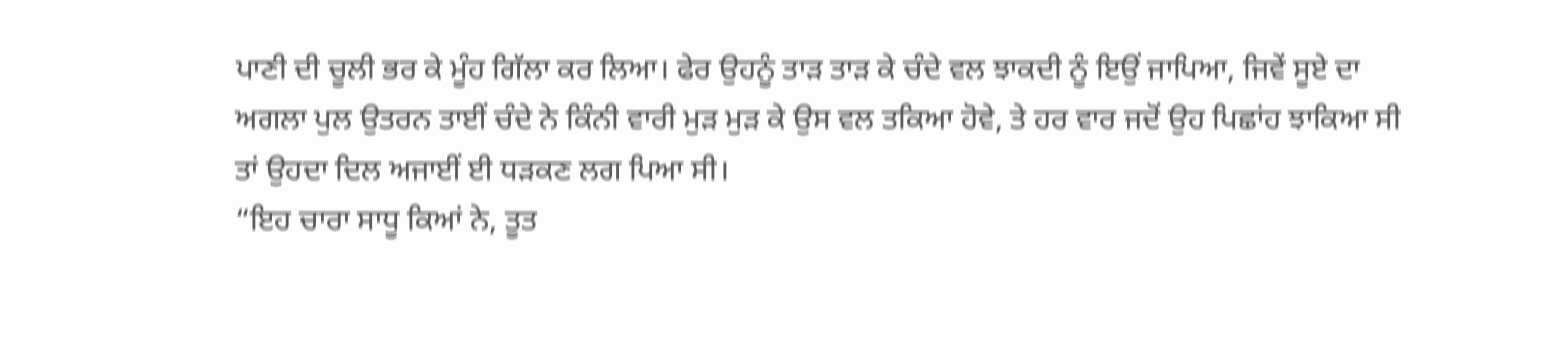ਪਾਣੀ ਦੀ ਚੂਲੀ ਭਰ ਕੇ ਮੂੰਹ ਗਿੱਲਾ ਕਰ ਲਿਆ। ਫੇਰ ਉਹਨੂੰ ਤਾੜ ਤਾੜ ਕੇ ਚੰਦੇ ਵਲ ਝਾਕਦੀ ਨੂੰ ਇਉਂ ਜਾਪਿਆ, ਜਿਵੇਂ ਸੂਏ ਦਾ ਅਗਲਾ ਪੁਲ ਉਤਰਨ ਤਾਈਂ ਚੰਦੇ ਨੇ ਕਿੰਨੀ ਵਾਰੀ ਮੁੜ ਮੁੜ ਕੇ ਉਸ ਵਲ ਤਕਿਆ ਹੋਵੇ, ਤੇ ਹਰ ਵਾਰ ਜਦੋਂ ਉਹ ਪਿਛਾਂਹ ਝਾਕਿਆ ਸੀ ਤਾਂ ਉਹਦਾ ਦਿਲ ਅਜਾਈਂ ਈ ਧੜਕਣ ਲਗ ਪਿਆ ਸੀ।
“ਇਹ ਚਾਰਾ ਸਾਧੂ ਕਿਆਂ ਨੇ, ਤੂਤ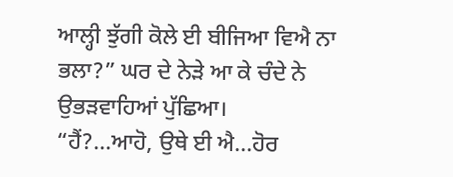ਆਲ੍ਹੀ ਝੁੱਗੀ ਕੋਲੇ ਈ ਬੀਜਿਆ ਵਿਐ ਨਾ ਭਲਾ?” ਘਰ ਦੇ ਨੇੜੇ ਆ ਕੇ ਚੰਦੇ ਨੇ ਉਭੜਵਾਹਿਆਂ ਪੁੱਛਿਆ।
“ਹੈਂ?…ਆਹੋ, ਉਥੇ ਈ ਐ…ਹੋਰ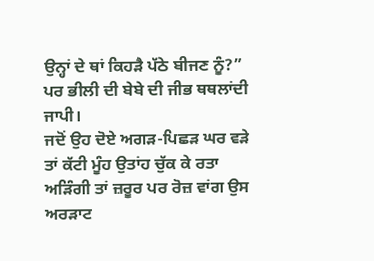ਉਨ੍ਹਾਂ ਦੇ ਥਾਂ ਕਿਹੜੈ ਪੱਠੇ ਬੀਜਣ ਨੂੰ?”
ਪਰ ਭੀਲੀ ਦੀ ਬੇਬੇ ਦੀ ਜੀਭ ਥਥਲਾਂਦੀ ਜਾਪੀ।
ਜਦੋਂ ਉਹ ਦੋਏ ਅਗੜ-ਪਿਛੜ ਘਰ ਵੜੇ ਤਾਂ ਕੱਟੀ ਮੂੰਹ ਉਤਾਂਹ ਚੁੱਕ ਕੇ ਰਤਾ ਅੜਿੰਗੀ ਤਾਂ ਜ਼ਰੂਰ ਪਰ ਰੋਜ਼ ਵਾਂਗ ਉਸ ਅਰੜਾਟ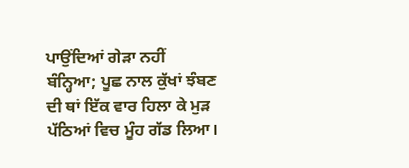ਪਾਉਂਦਿਆਂ ਗੇੜਾ ਨਹੀਂ ਬੰਨ੍ਹਿਆ; ਪੂਛ ਨਾਲ ਕੁੱਖਾਂ ਝੰਬਣ ਦੀ ਥਾਂ ਇੱਕ ਵਾਰ ਹਿਲਾ ਕੇ ਮੁੜ ਪੱਠਿਆਂ ਵਿਚ ਮੂੰਹ ਗੱਡ ਲਿਆ।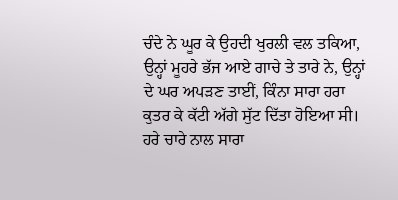ਚੰਦੇ ਨੇ ਘੂਰ ਕੇ ਉਹਦੀ ਖੁਰਲੀ ਵਲ ਤਕਿਆ, ਉਨ੍ਹਾਂ ਮੂਹਰੇ ਭੱਜ ਆਏ ਗਾਚੇ ਤੇ ਤਾਰੇ ਨੇ, ਉਨ੍ਹਾਂ ਦੇ ਘਰ ਅਪੜਣ ਤਾਈਂ, ਕਿੰਨਾ ਸਾਰਾ ਹਰਾ ਕੁਤਰ ਕੇ ਕੱਟੀ ਅੱਗੇ ਸੁੱਟ ਦਿੱਤਾ ਹੋਇਆ ਸੀ। ਹਰੇ ਚਾਰੇ ਨਾਲ ਸਾਰਾ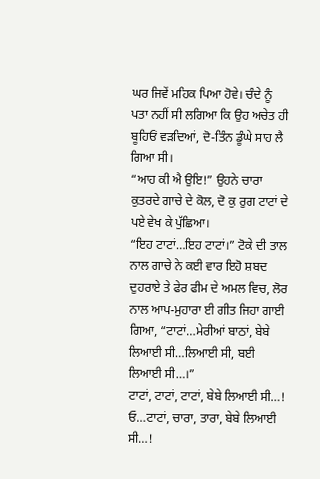ਘਰ ਜਿਵੇਂ ਮਹਿਕ ਪਿਆ ਹੋਵੇ। ਚੰਦੇ ਨੂੰ ਪਤਾ ਨਹੀਂ ਸੀ ਲਗਿਆ ਕਿ ਉਹ ਅਚੇਤ ਹੀ ਬੂਹਿਓਂ ਵੜਦਿਆਂ, ਦੋ-ਤਿੰਨ ਡੂੰਘੇ ਸਾਹ ਲੈ ਗਿਆ ਸੀ।
“ਆਹ ਕੀ ਐ ਉਇ!” ਉਹਨੇ ਚਾਰਾ ਕੁਤਰਦੇ ਗਾਚੇ ਦੇ ਕੋਲ, ਦੋ ਕੁ ਰੁਗ ਟਾਟਾਂ ਦੇ ਪਏ ਵੇਖ ਕੇ ਪੁੱਛਿਆ।
“ਇਹ ਟਾਟਾਂ…ਇਹ ਟਾਟਾਂ।” ਟੋਕੇ ਦੀ ਤਾਲ ਨਾਲ ਗਾਚੇ ਨੇ ਕਈ ਵਾਰ ਇਹੋ ਸ਼ਬਦ ਦੁਹਰਾਏ ਤੇ ਫੇਰ ਫੀਮ ਦੇ ਅਮਲ ਵਿਚ, ਲੋਰ ਨਾਲ ਆਪ-ਮੁਹਾਰਾ ਈ ਗੀਤ ਜਿਹਾ ਗਾਈ ਗਿਆ, “ਟਾਟਾਂ…ਮੇਰੀਆਂ ਬਾਠਾਂ, ਬੇਬੇ ਲਿਆਈ ਸੀ…ਲਿਆਈ ਸੀ, ਬਈ ਲਿਆਈ ਸੀ…।”
ਟਾਟਾਂ, ਟਾਟਾਂ, ਟਾਟਾਂ, ਬੇਬੇ ਲਿਆਈ ਸੀ…!
ਓ…ਟਾਟਾਂ, ਚਾਰਾ, ਤਾਰਾ, ਬੇਬੇ ਲਿਆਈ ਸੀ…!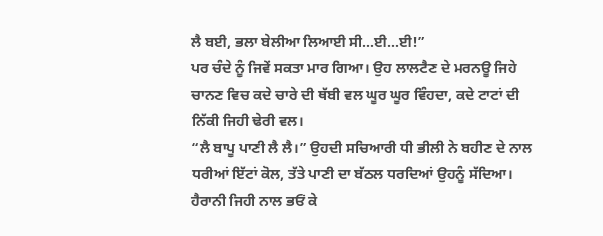ਲੈ ਬਈ, ਭਲਾ ਬੇਲੀਆ ਲਿਆਈ ਸੀ…ਈ…ਈ!”
ਪਰ ਚੰਦੇ ਨੂੰ ਜਿਵੇਂ ਸਕਤਾ ਮਾਰ ਗਿਆ। ਉਹ ਲਾਲਟੈਣ ਦੇ ਮਰਨਊ ਜਿਹੇ ਚਾਨਣ ਵਿਚ ਕਦੇ ਚਾਰੇ ਦੀ ਥੱਬੀ ਵਲ ਘੂਰ ਘੂਰ ਵਿੰਹਦਾ, ਕਦੇ ਟਾਟਾਂ ਦੀ ਨਿੱਕੀ ਜਿਹੀ ਢੇਰੀ ਵਲ।
“ਲੈ ਬਾਪੂ ਪਾਣੀ ਲੈ ਲੈ।” ਉਹਦੀ ਸਚਿਆਰੀ ਧੀ ਭੀਲੀ ਨੇ ਬਹੀਣ ਦੇ ਨਾਲ ਧਰੀਆਂ ਇੱਟਾਂ ਕੋਲ, ਤੱਤੇ ਪਾਣੀ ਦਾ ਬੱਠਲ ਧਰਦਿਆਂ ਉਹਨੂੰ ਸੱਦਿਆ।
ਹੈਰਾਨੀ ਜਿਹੀ ਨਾਲ ਭਓਂ ਕੇ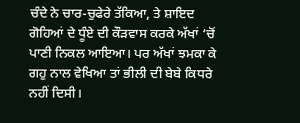ਚੰਦੇ ਨੇ ਚਾਰ-ਚੁਫੇਰੇ ਤੱਕਿਆ, ਤੇ ਸ਼ਾਇਦ ਗੋਹਿਆਂ ਦੇ ਧੂੰਏ ਦੀ ਕੌੜਵਾਸ ਕਰਕੇ ਅੱਖਾਂ ‘ਚੋਂ ਪਾਣੀ ਨਿਕਲ ਆਇਆ। ਪਰ ਅੱਖਾਂ ਝਮਕਾ ਕੇ ਗਹੁ ਨਾਲ ਵੇਖਿਆ ਤਾਂ ਭੀਲੀ ਦੀ ਬੇਬੇ ਕਿਧਰੇ ਨਹੀਂ ਦਿਸੀ।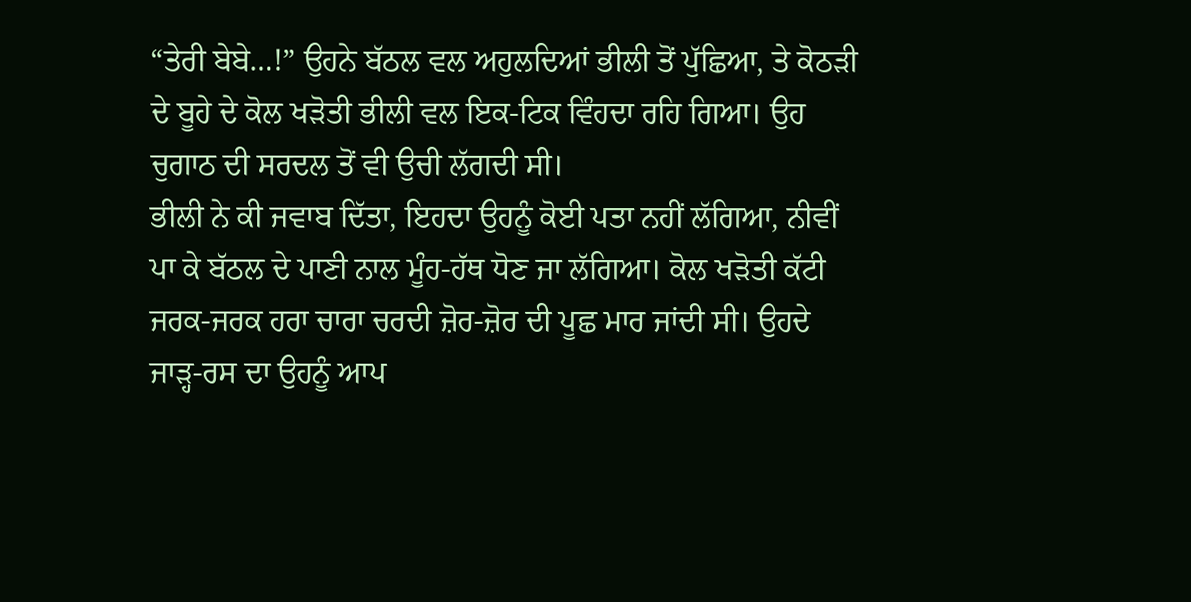“ਤੇਰੀ ਬੇਬੇ…!” ਉਹਨੇ ਬੱਠਲ ਵਲ ਅਹੁਲਦਿਆਂ ਭੀਲੀ ਤੋਂ ਪੁੱਛਿਆ, ਤੇ ਕੋਠੜੀ ਦੇ ਬੂਹੇ ਦੇ ਕੋਲ ਖੜੋਤੀ ਭੀਲੀ ਵਲ ਇਕ-ਟਿਕ ਵਿੰਹਦਾ ਰਹਿ ਗਿਆ। ਉਹ ਚੁਗਾਠ ਦੀ ਸਰਦਲ ਤੋਂ ਵੀ ਉਚੀ ਲੱਗਦੀ ਸੀ।
ਭੀਲੀ ਨੇ ਕੀ ਜਵਾਬ ਦਿੱਤਾ, ਇਹਦਾ ਉਹਨੂੰ ਕੋਈ ਪਤਾ ਨਹੀਂ ਲੱਗਿਆ, ਨੀਵੀਂ ਪਾ ਕੇ ਬੱਠਲ ਦੇ ਪਾਣੀ ਨਾਲ ਮੂੰਹ-ਹੱਥ ਧੋਣ ਜਾ ਲੱਗਿਆ। ਕੋਲ ਖੜੋਤੀ ਕੱਟੀ ਜਰਕ-ਜਰਕ ਹਰਾ ਚਾਰਾ ਚਰਦੀ ਜ਼ੋਰ-ਜ਼ੋਰ ਦੀ ਪੂਛ ਮਾਰ ਜਾਂਦੀ ਸੀ। ਉਹਦੇ ਜਾੜ੍ਹ-ਰਸ ਦਾ ਉਹਨੂੰ ਆਪ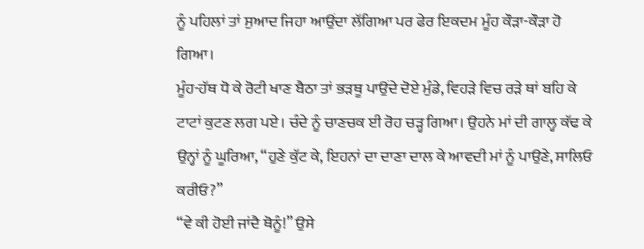ਨੂੰ ਪਹਿਲਾਂ ਤਾਂ ਸੁਆਦ ਜਿਹਾ ਆਉਂਦਾ ਲੱਗਿਆ ਪਰ ਫੇਰ ਇਕਦਮ ਮੂੰਹ ਕੌੜਾ-ਕੌੜਾ ਹੋ ਗਿਆ।
ਮੂੰਹ-ਹੱਥ ਧੋ ਕੇ ਰੋਟੀ ਖਾਣ ਬੈਠਾ ਤਾਂ ਭੜਥੂ ਪਾਉਂਦੇ ਦੋਏ ਮੁੰਡੇ, ਵਿਹੜੇ ਵਿਚ ਰੜੇ ਥਾਂ ਬਹਿ ਕੇ ਟਾਟਾਂ ਕੁਟਣ ਲਗ ਪਏ। ਚੰਦੇ ਨੂੰ ਚਾਣਚਕ ਈ ਰੋਹ ਚੜ੍ਹ ਗਿਆ। ਉਹਨੇ ਮਾਂ ਦੀ ਗਾਲ੍ਹ ਕੱਢ ਕੇ ਉਨ੍ਹਾਂ ਨੂੰ ਘੂਰਿਆ, “ਹੁਣੇ ਕੁੱਟ ਕੇ, ਇਹਨਾਂ ਦਾ ਦਾਣਾ ਦਾਲ ਕੇ ਆਵਦੀ ਮਾਂ ਨੂੰ ਪਾਉਣੇ, ਸਾਲਿਓ ਕਰੀਓ?”
“ਵੇ ਕੀ ਹੋਈ ਜਾਂਦੈ ਥੋਨੂੰ!” ਉਸੇ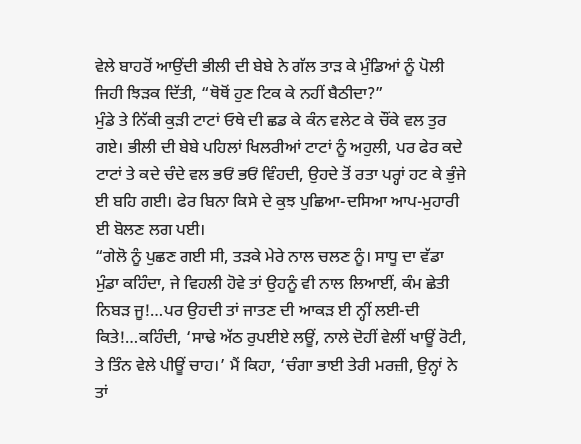ਵੇਲੇ ਬਾਹਰੋਂ ਆਉਂਦੀ ਭੀਲੀ ਦੀ ਬੇਬੇ ਨੇ ਗੱਲ ਤਾੜ ਕੇ ਮੁੰਡਿਆਂ ਨੂੰ ਪੋਲੀ ਜਿਹੀ ਝਿੜਕ ਦਿੱਤੀ, “ਥੋਥੋਂ ਹੁਣ ਟਿਕ ਕੇ ਨਹੀਂ ਬੈਠੀਦਾ?”
ਮੁੰਡੇ ਤੇ ਨਿੱਕੀ ਕੁੜੀ ਟਾਟਾਂ ਓਥੇ ਦੀ ਛਡ ਕੇ ਕੰਨ ਵਲੇਟ ਕੇ ਚੌਂਕੇ ਵਲ ਤੁਰ ਗਏ। ਭੀਲੀ ਦੀ ਬੇਬੇ ਪਹਿਲਾਂ ਖਿਲਰੀਆਂ ਟਾਟਾਂ ਨੂੰ ਅਹੁਲੀ, ਪਰ ਫੇਰ ਕਦੇ ਟਾਟਾਂ ਤੇ ਕਦੇ ਚੰਦੇ ਵਲ ਭਓਂ ਭਓਂ ਵਿੰਹਦੀ, ਉਹਦੇ ਤੋਂ ਰਤਾ ਪਰ੍ਹਾਂ ਹਟ ਕੇ ਭੁੰਜੇ ਈ ਬਹਿ ਗਈ। ਫੇਰ ਬਿਨਾ ਕਿਸੇ ਦੇ ਕੁਝ ਪੁਛਿਆ-ਦਸਿਆ ਆਪ-ਮੁਹਾਰੀ ਈ ਬੋਲਣ ਲਗ ਪਈ।
“ਗੇਲੋ ਨੂੰ ਪੁਛਣ ਗਈ ਸੀ, ਤੜਕੇ ਮੇਰੇ ਨਾਲ ਚਲਣ ਨੂੰ। ਸਾਧੂ ਦਾ ਵੱਡਾ ਮੁੰਡਾ ਕਹਿੰਦਾ, ਜੇ ਵਿਹਲੀ ਹੋਵੇ ਤਾਂ ਉਹਨੂੰ ਵੀ ਨਾਲ ਲਿਆਈਂ, ਕੰਮ ਛੇਤੀ ਨਿਬੜ ਜੂ!…ਪਰ ਉਹਦੀ ਤਾਂ ਜਾਤਣ ਦੀ ਆਕੜ ਈ ਨ੍ਹੀਂ ਲਈ-ਦੀ ਕਿਤੇ!…ਕਹਿੰਦੀ, ‘ਸਾਢੇ ਅੱਠ ਰੁਪਈਏ ਲਊਂ, ਨਾਲੇ ਦੋਹੀਂ ਵੇਲੀਂ ਖਾਊਂ ਰੋਟੀ, ਤੇ ਤਿੰਨ ਵੇਲੇ ਪੀਊਂ ਚਾਹ।’ ਮੈਂ ਕਿਹਾ, ‘ਚੰਗਾ ਭਾਈ ਤੇਰੀ ਮਰਜ਼ੀ, ਉਨ੍ਹਾਂ ਨੇ ਤਾਂ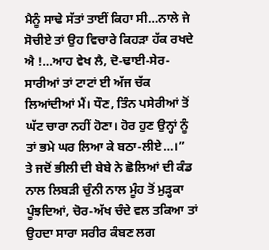ਮੈਨੂੰ ਸਾਢੇ ਸੱਤਾਂ ਤਾਈਂ ਕਿਹਾ ਸੀ…ਨਾਲੇ ਜੇ ਸੋਚੀਏ ਤਾਂ ਉਹ ਵਿਚਾਰੇ ਕਿਹੜਾ ਹੱਕ ਰਖਦੇ ਐ !…ਆਹ ਵੇਖ ਲੈ, ਦੋ-ਢਾਈ-ਸੇਰ-ਸਾਰੀਆਂ ਤਾਂ ਟਾਟਾਂ ਈ ਅੱਜ ਚੱਕ ਲਿਆਂਦੀਆਂ ਮੈਂ। ਧੌਣ, ਤਿੰਨ ਪਸੇਰੀਆਂ ਤੋਂ ਘੱਟ ਚਾਰਾ ਨਹੀਂ ਹੋਣਾ। ਹੋਰ ਹੁਣ ਉਨ੍ਹਾਂ ਨੂੰ ਤਾਂ ਭਮੇ ਘਰ ਲਿਆ ਕੇ ਬਠਾ-ਲੀਏ…।”
ਤੇ ਜਦੋਂ ਭੀਲੀ ਦੀ ਬੇਬੇ ਨੇ ਛੋਲਿਆਂ ਦੀ ਕੰਡ ਨਾਲ ਲਿਬੜੀ ਚੁੰਨੀ ਨਾਲ ਮੂੰਹ ਤੋਂ ਮੁੜ੍ਹਕਾ ਪੂੰਝਦਿਆਂ, ਚੋਰ-ਅੱਖ ਚੰਦੇ ਵਲ ਤਕਿਆ ਤਾਂ ਉਹਦਾ ਸਾਰਾ ਸਰੀਰ ਕੰਬਣ ਲਗ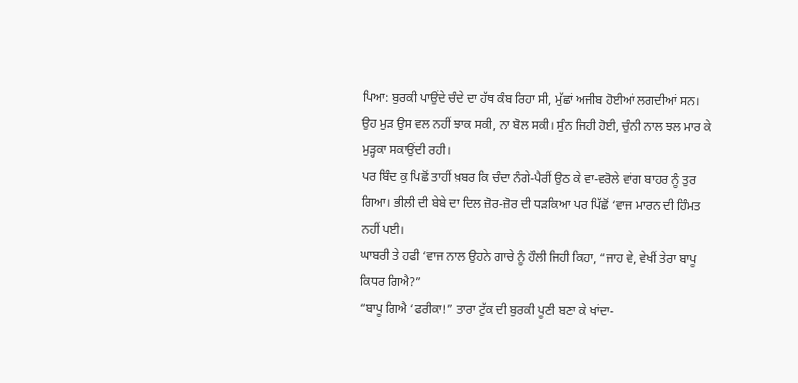ਪਿਆ: ਬੁਰਕੀ ਪਾਉਂਦੇ ਚੰਦੇ ਦਾ ਹੱਥ ਕੰਬ ਰਿਹਾ ਸੀ, ਮੁੱਛਾਂ ਅਜੀਬ ਹੋਈਆਂ ਲਗਦੀਆਂ ਸਨ। ਉਹ ਮੁੜ ਉਸ ਵਲ ਨਹੀਂ ਝਾਕ ਸਕੀ, ਨਾ ਬੋਲ ਸਕੀ। ਸੁੰਨ ਜਿਹੀ ਹੋਈ, ਚੁੰਨੀ ਨਾਲ ਝਲ ਮਾਰ ਕੇ ਮੁੜ੍ਹਕਾ ਸਕਾਉਂਦੀ ਰਹੀ।
ਪਰ ਬਿੰਦ ਕੁ ਪਿਛੋਂ ਤਾਹੀਂ ਖ਼ਬਰ ਕਿ ਚੰਦਾ ਨੰਗੇ-ਪੈਰੀਂ ਉਠ ਕੇ ਵਾ-ਵਰੋਲੇ ਵਾਂਗ ਬਾਹਰ ਨੂੰ ਤੁਰ ਗਿਆ। ਭੀਲੀ ਦੀ ਬੇਬੇ ਦਾ ਦਿਲ ਜ਼ੋਰ-ਜ਼ੋਰ ਦੀ ਧੜਕਿਆ ਪਰ ਪਿੱਛੋਂ ‘ਵਾਜ ਮਾਰਨ ਦੀ ਹਿੰਮਤ ਨਹੀਂ ਪਈ।
ਘਾਬਰੀ ਤੇ ਹਫੀ ‘ਵਾਜ ਨਾਲ ਉਹਨੇ ਗਾਚੇ ਨੂੰ ਹੌਲੀ ਜਿਹੀ ਕਿਹਾ, “ਜਾਹ ਵੇ, ਵੇਖੀਂ ਤੇਰਾ ਬਾਪੂ ਕਿਧਰ ਗਿਐ?”
“ਬਾਪੂ ਗਿਐ ‘ਫਰੀਕਾ!” ਤਾਰਾ ਟੁੱਕ ਦੀ ਬੁਰਕੀ ਪੂਣੀ ਬਣਾ ਕੇ ਖਾਂਦਾ-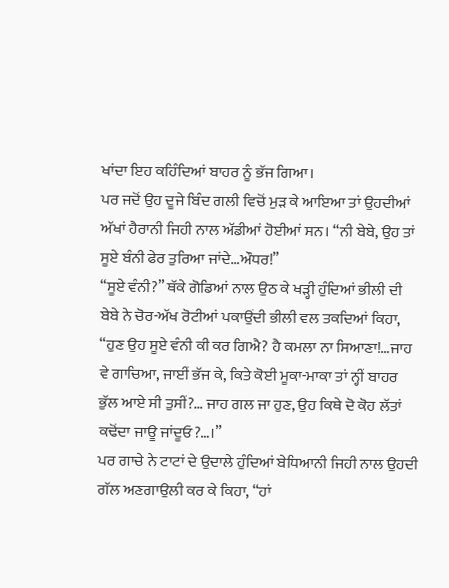ਖਾਂਦਾ ਇਹ ਕਹਿੰਦਿਆਂ ਬਾਹਰ ਨੂੰ ਭੱਜ ਗਿਆ।
ਪਰ ਜਦੋਂ ਉਹ ਦੂਜੇ ਬਿੰਦ ਗਲੀ ਵਿਚੋਂ ਮੁੜ ਕੇ ਆਇਆ ਤਾਂ ਉਹਦੀਆਂ ਅੱਖਾਂ ਹੈਰਾਨੀ ਜਿਹੀ ਨਾਲ ਅੱਡੀਆਂ ਹੋਈਆਂ ਸਨ। “ਨੀ ਬੇਬੇ, ਉਹ ਤਾਂ ਸੂਏ ਬੰਨੀ ਫੇਰ ਤੁਰਿਆ ਜਾਂਦੇ…ਔਧਰ!”
“ਸੂਏ ਵੰਨੀ?” ਥੱਕੇ ਗੋਡਿਆਂ ਨਾਲ ਉਠ ਕੇ ਖੜ੍ਹੀ ਹੁੰਦਿਆਂ ਭੀਲੀ ਦੀ ਬੇਬੇ ਨੇ ਚੋਰ-ਅੱਖ ਰੋਟੀਆਂ ਪਕਾਉਂਦੀ ਭੀਲੀ ਵਲ ਤਕਦਿਆਂ ਕਿਹਾ, “ਹੁਣ ਉਹ ਸੂਏ ਵੰਨੀ ਕੀ ਕਰ ਗਿਐ? ਹੈ ਕਮਲਾ ਨਾ ਸਿਆਣਾ!…ਜਾਹ ਵੇ ਗਾਚਿਆ, ਜਾਈਂ ਭੱਜ ਕੇ, ਕਿਤੇ ਕੋਈ ਮੂਕਾ-ਮਾਕਾ ਤਾਂ ਨ੍ਹੀਂ ਬਾਹਰ ਭੁੱਲ ਆਏ ਸੀ ਤੁਸੀਂ?… ਜਾਹ ਗਲ ਜਾ ਹੁਣ, ਉਹ ਕਿਥੇ ਦੋ ਕੋਹ ਲੱਤਾਂ ਕਢੋਂਦਾ ਜਾਊ ਜਾਂਦੂਓ?…।”
ਪਰ ਗਾਚੇ ਨੇ ਟਾਟਾਂ ਦੇ ਉਦਾਲੇ ਹੁੰਦਿਆਂ ਬੇਧਿਆਨੀ ਜਿਹੀ ਨਾਲ ਉਹਦੀ ਗੱਲ ਅਣਗਾਉਲੀ ਕਰ ਕੇ ਕਿਹਾ, “ਹਾਂ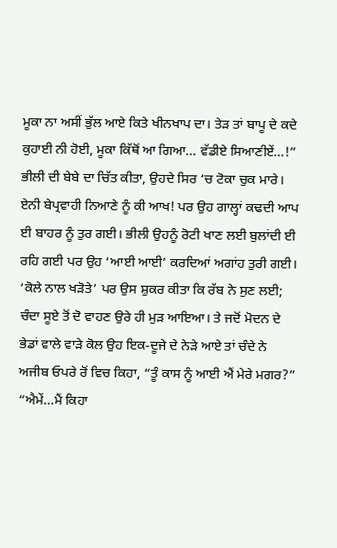ਮੂਕਾ ਨਾ ਅਸੀਂ ਭੁੱਲ ਆਏ ਕਿਤੇ ਖੀਨਖਾਪ ਦਾ। ਤੇੜ ਤਾਂ ਬਾਪੂ ਦੇ ਕਦੇ ਕੁਹਾਈ ਨੀ ਹੋਈ, ਮੂਕਾ ਕਿੱਥੋਂ ਆ ਗਿਆ… ਵੱਡੀਏ ਸਿਆਣੀਏਂ…!”
ਭੀਲੀ ਦੀ ਬੇਬੇ ਦਾ ਚਿੱਤ ਕੀਤਾ, ਉਹਦੇ ਸਿਰ ‘ਚ ਟੋਕਾ ਚੁਕ ਮਾਰੇ। ਏਨੀ ਬੇਪ੍ਰਵਾਹੀ ਨਿਆਣੇ ਨੂੰ ਕੀ ਆਖ! ਪਰ ਉਹ ਗਾਲ੍ਹਾਂ ਕਢਦੀ ਆਪ ਈ ਬਾਹਰ ਨੂੰ ਤੁਰ ਗਈ। ਭੀਲੀ ਉਹਨੂੰ ਰੋਟੀ ਖਾਣ ਲਈ ਬੁਲਾਂਦੀ ਈ ਰਹਿ ਗਈ ਪਰ ਉਹ ‘ਆਈ ਆਈ’ ਕਰਦਿਆਂ ਅਗਾਂਹ ਤੁਰੀ ਗਈ। ‘ਕੋਲੇ ਨਾਲ ਖੜੋਤੇ’ ਪਰ ਉਸ ਸ਼ੁਕਰ ਕੀਤਾ ਕਿ ਰੱਬ ਨੇ ਸੁਣ ਲਈ; ਚੰਦਾ ਸੂਏ ਤੋਂ ਦੋ ਵਾਹਣ ਉਰੇ ਹੀ ਮੁੜ ਆਇਆ। ਤੇ ਜਦੋਂ ਮੋਦਨ ਦੇ ਭੇਡਾਂ ਵਾਲੇ ਵਾੜੇ ਕੋਲ ਉਹ ਇਕ-ਦੂਜੇ ਦੇ ਨੇੜੇ ਆਏ ਤਾਂ ਚੰਦੇ ਨੇ ਅਜੀਬ ਓਪਰੇ ਰੋਂ ਵਿਚ ਕਿਹਾ, “ਤੂੰ ਕਾਸ ਨੂੰ ਆਈ ਐਂ ਮੇਰੇ ਮਗਰ?”
“ਐਮੇਂ…ਮੈਂ ਕਿਹਾ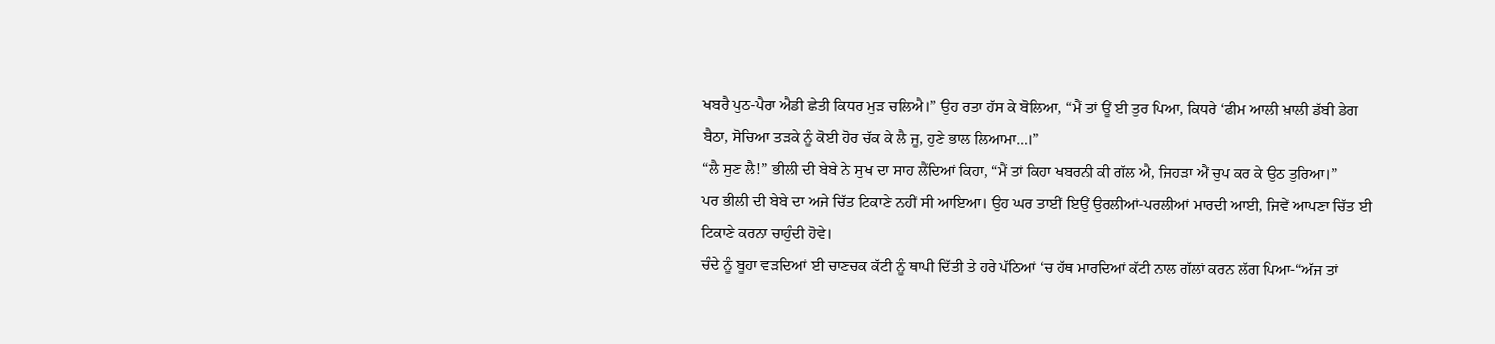ਖਬਰੈ ਪੁਠ-ਪੈਰਾ ਐਡੀ ਛੇਤੀ ਕਿਧਰ ਮੁੜ ਚਲਿਐ।” ਉਹ ਰਤਾ ਹੱਸ ਕੇ ਬੋਲਿਆ, “ਮੈਂ ਤਾਂ ਊਂ ਈ ਤੁਰ ਪਿਆ, ਕਿਧਰੇ ‘ਫੀਮ ਆਲੀ ਖ਼ਾਲੀ ਡੱਬੀ ਡੇਗ ਬੈਠਾ, ਸੋਚਿਆ ਤੜਕੇ ਨੂੰ ਕੋਈ ਹੋਰ ਚੱਕ ਕੇ ਲੈ ਜੂ, ਹੁਣੇ ਭਾਲ ਲਿਆਮਾ…।”
“ਲੈ ਸੁਣ ਲੈ!” ਭੀਲੀ ਦੀ ਬੇਬੇ ਨੇ ਸੁਖ ਦਾ ਸਾਹ ਲੈਂਦਿਆਂ ਕਿਹਾ, “ਮੈਂ ਤਾਂ ਕਿਹਾ ਖਬਰਨੀ ਕੀ ਗੱਲ ਐ, ਜਿਹੜਾ ਐਂ ਚੁਪ ਕਰ ਕੇ ਉਠ ਤੁਰਿਆ।”
ਪਰ ਭੀਲੀ ਦੀ ਬੇਬੇ ਦਾ ਅਜੇ ਚਿੱਤ ਟਿਕਾਣੇ ਨਹੀਂ ਸੀ ਆਇਆ। ਉਹ ਘਰ ਤਾਈਂ ਇਉਂ ਉਰਲੀਆਂ-ਪਰਲੀਆਂ ਮਾਰਦੀ ਆਈ, ਜਿਵੇਂ ਆਪਣਾ ਚਿੱਤ ਈ ਟਿਕਾਣੇ ਕਰਨਾ ਚਾਹੁੰਦੀ ਹੋਵੇ।
ਚੰਦੇ ਨੂੰ ਬੂਹਾ ਵੜਦਿਆਂ ਈ ਚਾਣਚਕ ਕੱਟੀ ਨੂੰ ਥਾਪੀ ਦਿੱਤੀ ਤੇ ਹਰੇ ਪੱਠਿਆਂ ‘ਚ ਹੱਥ ਮਾਰਦਿਆਂ ਕੱਟੀ ਨਾਲ ਗੱਲਾਂ ਕਰਨ ਲੱਗ ਪਿਆ-“ਅੱਜ ਤਾਂ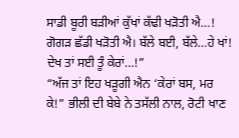ਸਾਡੀ ਬੂਰੀ ਬੜੀਆਂ ਕੁੱਖਾਂ ਕੱਢੀ ਖੜੋਤੀ ਐ…! ਗੋਗੜ ਛੱਡੀ ਖੜੋਤੀ ਐ। ਬੱਲੇ ਬਈ, ਬੱਲੇ…ਹੇ ਖਾਂ! ਦੇਖ ਤਾਂ ਸਈ ਤੂੰ ਕੇਰਾਂ…!”
“ਅੱਜ ਤਾਂ ਇਹ ਖੜੂਗੀ ਐਨ ‘ਕੇਰਾਂ ਬਸ, ਮਰ ਕੇ!” ਭੀਲੀ ਦੀ ਬੇਬੇ ਨੇ ਤਸੱਲੀ ਨਾਲ, ਰੋਟੀ ਖਾਣ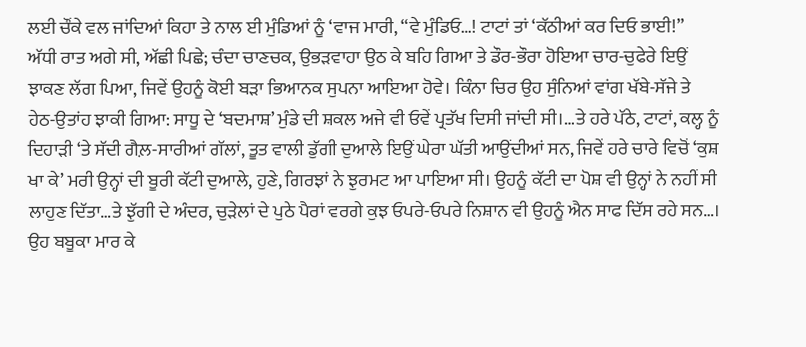ਲਈ ਚੌਂਕੇ ਵਲ ਜਾਂਦਿਆਂ ਕਿਹਾ ਤੇ ਨਾਲ ਈ ਮੁੰਡਿਆਂ ਨੂੰ ‘ਵਾਜ ਮਾਰੀ, “ਵੇ ਮੁੰਡਿਓ…! ਟਾਟਾਂ ਤਾਂ ‘ਕੱਠੀਆਂ ਕਰ ਦਿਓ ਭਾਈ!”
ਅੱਧੀ ਰਾਤ ਅਗੇ ਸੀ, ਅੱਛੀ ਪਿਛੇ; ਚੰਦਾ ਚਾਣਚਕ, ਉਭੜਵਾਹਾ ਉਠ ਕੇ ਬਹਿ ਗਿਆ ਤੇ ਡੌਰ-ਭੌਰਾ ਹੋਇਆ ਚਾਰ-ਚੁਫੇਰੇ ਇਉਂ ਝਾਕਣ ਲੱਗ ਪਿਆ, ਜਿਵੇਂ ਉਹਨੂੰ ਕੋਈ ਬੜਾ ਭਿਆਨਕ ਸੁਪਨਾ ਆਇਆ ਹੋਵੇ। ਕਿੰਨਾ ਚਿਰ ਉਹ ਸੁੰਨਿਆਂ ਵਾਂਗ ਖੱਬੇ-ਸੱਜੇ ਤੇ ਹੇਠ-ਉਤਾਂਹ ਝਾਕੀ ਗਿਆ: ਸਾਧੂ ਦੇ ‘ਬਦਮਾਸ਼’ ਮੁੰਡੇ ਦੀ ਸ਼ਕਲ ਅਜੇ ਵੀ ਓਵੇਂ ਪ੍ਰਤੱਖ ਦਿਸੀ ਜਾਂਦੀ ਸੀ।…ਤੇ ਹਰੇ ਪੱਠੇ, ਟਾਟਾਂ, ਕਲ੍ਹ ਨੂੰ ਦਿਹਾੜੀ ‘ਤੇ ਸੱਦੀ ਗੈਲ਼-ਸਾਰੀਆਂ ਗੱਲਾਂ, ਤੂਤ ਵਾਲੀ ਡੁੱਗੀ ਦੁਆਲੇ ਇਉਂ ਘੇਰਾ ਘੱਤੀ ਆਉਂਦੀਆਂ ਸਨ, ਜਿਵੇਂ ਹਰੇ ਚਾਰੇ ਵਿਚੋਂ ‘ਕੁਸ਼ ਖਾ ਕੇ’ ਮਰੀ ਉਨ੍ਹਾਂ ਦੀ ਬੂਰੀ ਕੱਟੀ ਦੁਆਲੇ, ਹੁਣੇ, ਗਿਰਝਾਂ ਨੇ ਝੁਰਮਟ ਆ ਪਾਇਆ ਸੀ। ਉਹਨੂੰ ਕੱਟੀ ਦਾ ਪੋਸ਼ ਵੀ ਉਨ੍ਹਾਂ ਨੇ ਨਹੀਂ ਸੀ ਲਾਹੁਣ ਦਿੱਤਾ…ਤੇ ਝੁੱਗੀ ਦੇ ਅੰਦਰ, ਚੁੜੇਲਾਂ ਦੇ ਪੁਠੇ ਪੈਰਾਂ ਵਰਗੇ ਕੁਝ ਓਪਰੇ-ਓਪਰੇ ਨਿਸ਼ਾਨ ਵੀ ਉਹਨੂੰ ਐਨ ਸਾਫ ਦਿੱਸ ਰਹੇ ਸਨ…।
ਉਹ ਬਬੂਕਾ ਮਾਰ ਕੇ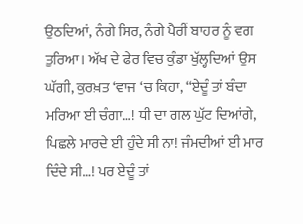ਉਠਦਿਆਂ, ਨੰਗੇ ਸਿਰ, ਨੰਗੇ ਪੈਰੀਂ ਬਾਹਰ ਨੂੰ ਵਗ ਤੁਰਿਆ। ਅੱਖ ਦੇ ਫੇਰ ਵਿਚ ਕੁੰਡਾ ਖੁੱਲ੍ਹਦਿਆਂ ਉਸ ਘੱਗੀ, ਕੁਰਖ਼ਤ ‘ਵਾਜ ‘ਚ ਕਿਹਾ, “ਏਦੂੰ ਤਾਂ ਬੰਦਾ ਮਰਿਆ ਈ ਚੰਗਾ…! ਧੀ ਦਾ ਗਲ ਘੁੱਟ ਦਿਆਂਗੇ, ਪਿਛਲੇ ਮਾਰਦੇ ਈ ਹੁੰਦੇ ਸੀ ਨਾ! ਜੰਮਦੀਆਂ ਈ ਮਾਰ ਦਿੰਦੇ ਸੀ…! ਪਰ ਏਦੂੰ ਤਾਂ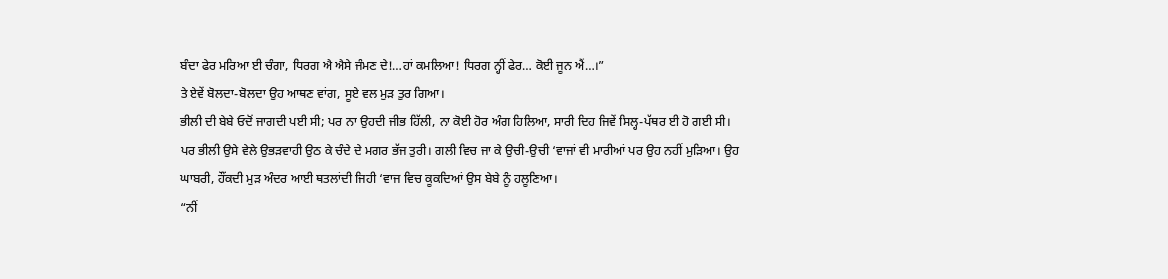ਬੰਦਾ ਫੇਰ ਮਰਿਆ ਈ ਚੰਗਾ, ਧਿਰਗ ਐ ਐਸੇ ਜੰਮਣ ਦੇ!…ਹਾਂ ਕਮਲਿਆ! ਧਿਰਗ ਨ੍ਹੀਂ ਫੇਰ… ਕੋਈ ਜੂਨ ਐਂ…।”
ਤੇ ਏਵੇਂ ਬੋਲਦਾ-ਬੋਲਦਾ ਉਹ ਆਥਣ ਵਾਂਗ, ਸੂਏ ਵਲ ਮੁੜ ਤੁਰ ਗਿਆ।
ਭੀਲੀ ਦੀ ਬੇਬੇ ਓਦੋਂ ਜਾਗਦੀ ਪਈ ਸੀ; ਪਰ ਨਾ ਉਹਦੀ ਜੀਭ ਹਿੱਲੀ, ਨਾ ਕੋਈ ਹੋਰ ਅੰਗ ਹਿਲਿਆ, ਸਾਰੀ ਦਿਹ ਜਿਵੇਂ ਸਿਲ੍ਹ-ਪੱਥਰ ਈ ਹੋ ਗਈ ਸੀ।
ਪਰ ਭੀਲੀ ਉਸੇ ਵੇਲੇ ਉਭੜਵਾਹੀ ਉਠ ਕੇ ਚੰਦੇ ਦੇ ਮਗਰ ਭੱਜ ਤੁਰੀ। ਗਲੀ ਵਿਚ ਜਾ ਕੇ ਉਚੀ-ਉਚੀ ‘ਵਾਜਾਂ ਵੀ ਮਾਰੀਆਂ ਪਰ ਉਹ ਨਹੀਂ ਮੁੜਿਆ। ਉਹ ਘਾਬਰੀ, ਹੌਂਕਦੀ ਮੁੜ ਅੰਦਰ ਆਈ ਥਤਲਾਂਦੀ ਜਿਹੀ ‘ਵਾਜ ਵਿਚ ਕੂਕਦਿਆਂ ਉਸ ਬੇਬੇ ਨੂੰ ਹਲੂਣਿਆ।
“ਨੀਂ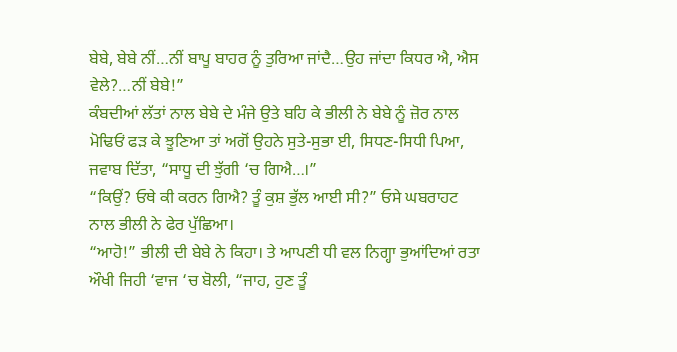ਬੇਬੇ, ਬੇਬੇ ਨੀਂ…ਨੀਂ ਬਾਪੂ ਬਾਹਰ ਨੂੰ ਤੁਰਿਆ ਜਾਂਦੈ…ਉਹ ਜਾਂਦਾ ਕਿਧਰ ਐ, ਐਸ ਵੇਲੇ?…ਨੀਂ ਬੇਬੇ!”
ਕੰਬਦੀਆਂ ਲੱਤਾਂ ਨਾਲ ਬੇਬੇ ਦੇ ਮੰਜੇ ਉਤੇ ਬਹਿ ਕੇ ਭੀਲੀ ਨੇ ਬੇਬੇ ਨੂੰ ਜ਼ੋਰ ਨਾਲ ਮੋਢਿਓਂ ਫੜ ਕੇ ਝੂਣਿਆ ਤਾਂ ਅਗੋਂ ਉਹਨੇ ਸੁਤੇ-ਸੁਭਾ ਈ, ਸਿਧਣ-ਸਿਧੀ ਪਿਆ, ਜਵਾਬ ਦਿੱਤਾ, “ਸਾਧੂ ਦੀ ਝੁੱਗੀ ‘ਚ ਗਿਐ…।”
“ਕਿਉਂ? ਓਥੇ ਕੀ ਕਰਨ ਗਿਐ? ਤੂੰ ਕੁਸ਼ ਭੁੱਲ ਆਈ ਸੀ?” ਓਸੇ ਘਬਰਾਹਟ ਨਾਲ ਭੀਲੀ ਨੇ ਫੇਰ ਪੁੱਛਿਆ।
“ਆਹੋ!” ਭੀਲੀ ਦੀ ਬੇਬੇ ਨੇ ਕਿਹਾ। ਤੇ ਆਪਣੀ ਧੀ ਵਲ ਨਿਗ੍ਹਾ ਭੁਆਂਦਿਆਂ ਰਤਾ ਔਖੀ ਜਿਹੀ ‘ਵਾਜ ‘ਚ ਬੋਲੀ, “ਜਾਹ, ਹੁਣ ਤੂੰ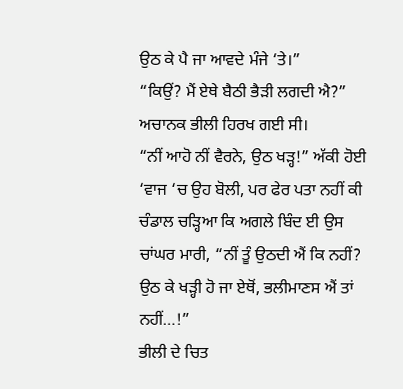ਉਠ ਕੇ ਪੈ ਜਾ ਆਵਦੇ ਮੰਜੇ ‘ਤੇ।”
“ਕਿਉਂ? ਮੈਂ ਏਥੇ ਬੈਠੀ ਭੈੜੀ ਲਗਦੀ ਐ?” ਅਚਾਨਕ ਭੀਲੀ ਹਿਰਖ ਗਈ ਸੀ।
“ਨੀਂ ਆਹੋ ਨੀਂ ਵੈਰਨੇ, ਉਠ ਖੜ੍ਹ!” ਅੱਕੀ ਹੋਈ ‘ਵਾਜ ‘ਚ ਉਹ ਬੋਲੀ, ਪਰ ਫੇਰ ਪਤਾ ਨਹੀਂ ਕੀ ਚੰਡਾਲ ਚੜ੍ਹਿਆ ਕਿ ਅਗਲੇ ਬਿੰਦ ਈ ਉਸ ਚਾਂਘਰ ਮਾਰੀ, “ਨੀਂ ਤੂੰ ਉਠਦੀ ਐਂ ਕਿ ਨਹੀਂ? ਉਠ ਕੇ ਖੜ੍ਹੀ ਹੋ ਜਾ ਏਥੋਂ, ਭਲੀਮਾਣਸ ਐਂ ਤਾਂ ਨਹੀਂ…!”
ਭੀਲੀ ਦੇ ਚਿਤ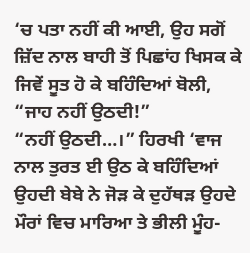‘ਚ ਪਤਾ ਨਹੀਂ ਕੀ ਆਈ, ਉਹ ਸਗੋਂ ਜ਼ਿੱਦ ਨਾਲ ਬਾਹੀ ਤੋਂ ਪਿਛਾਂਹ ਖਿਸਕ ਕੇ ਜਿਵੇਂ ਸੂਤ ਹੋ ਕੇ ਬਹਿੰਦਿਆਂ ਬੋਲੀ, “ਜਾਹ ਨਹੀਂ ਉਠਦੀ!”
“ਨਹੀਂ ਉਠਦੀ…।” ਹਿਰਖੀ ‘ਵਾਜ ਨਾਲ ਤੁਰਤ ਈ ਉਠ ਕੇ ਬਹਿੰਦਿਆਂ ਉਹਦੀ ਬੇਬੇ ਨੇ ਜੋੜ ਕੇ ਦੁਹੱਥੜ ਉਹਦੇ ਮੌਰਾਂ ਵਿਚ ਮਾਰਿਆ ਤੇ ਭੀਲੀ ਮੂੰਹ-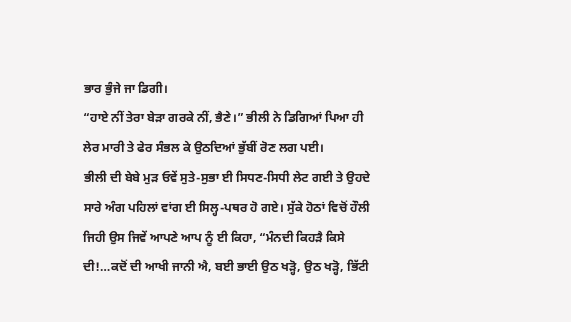ਭਾਰ ਭੁੰਜੇ ਜਾ ਡਿਗੀ।
“ਹਾਏ ਨੀਂ ਤੇਰਾ ਬੇੜਾ ਗਰਕੇ ਨੀਂ, ਭੈਣੇ।” ਭੀਲੀ ਨੇ ਡਿਗਿਆਂ ਪਿਆ ਹੀ ਲੇਰ ਮਾਰੀ ਤੇ ਫੇਰ ਸੰਭਲ ਕੇ ਉਠਦਿਆਂ ਭੁੱਬੀਂ ਰੋਣ ਲਗ ਪਈ।
ਭੀਲੀ ਦੀ ਬੇਬੇ ਮੁੜ ਓਵੇਂ ਸੁਤੇ-ਸੁਭਾ ਈ ਸਿਧਣ-ਸਿਧੀ ਲੇਟ ਗਈ ਤੇ ਉਹਦੇ ਸਾਰੇ ਅੰਗ ਪਹਿਲਾਂ ਵਾਂਗ ਈ ਸਿਲ੍ਹ-ਪਥਰ ਹੋ ਗਏ। ਸੁੱਕੇ ਹੋਠਾਂ ਵਿਚੋਂ ਹੌਲੀ ਜਿਹੀ ਉਸ ਜਿਵੇਂ ਆਪਣੇ ਆਪ ਨੂੰ ਈ ਕਿਹਾ, “ਮੰਨਦੀ ਕਿਹੜੈ ਕਿਸੇ ਦੀ!…ਕਦੋਂ ਦੀ ਆਖੀ ਜਾਨੀ ਐ, ਬਈ ਭਾਈ ਉਠ ਖੜ੍ਹੋ, ਉਠ ਖੜ੍ਹੋ, ਭਿੱਟੀ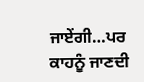ਜਾਏਂਗੀ…ਪਰ ਕਾਹਨੂੰ ਜਾਣਦੀ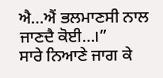ਐ…ਐਂ ਭਲਮਾਣਸੀ ਨਾਲ ਜਾਣਦੈ ਕੋਈ…।”
ਸਾਰੇ ਨਿਆਣੇ ਜਾਗ ਕੇ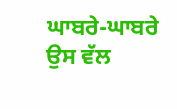ਘਾਬਰੇ-ਘਾਬਰੇ ਉਸ ਵੱਲ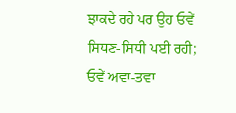ਝਾਕਦੇ ਰਹੇ ਪਰ ਉਹ ਓਵੇਂ ਸਿਧਣ-ਸਿਧੀ ਪਈ ਰਹੀ; ਓਵੇਂ ਅਵਾ-ਤਵਾ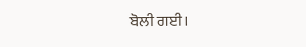ਬੋਲੀ ਗਈ।